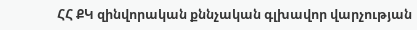ՀՀ ՔԿ զինվորական քննչական գլխավոր վարչության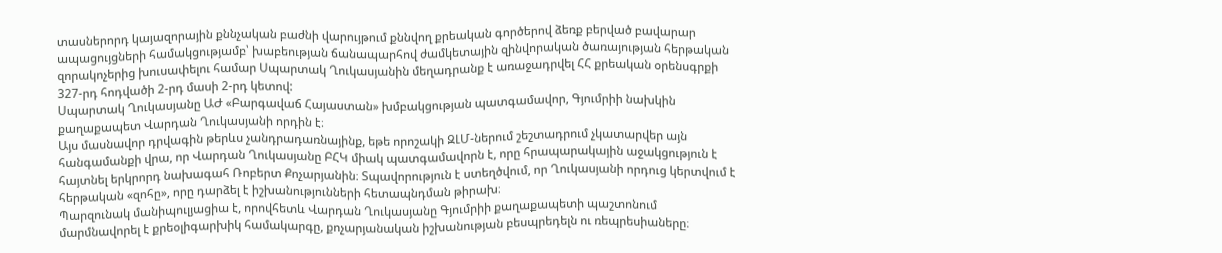տասներորդ կայազորային քննչական բաժնի վարույթում քննվող քրեական գործերով ձեռք բերված բավարար ապացույցների համակցությամբ՝ խաբեության ճանապարհով ժամկետային զինվորական ծառայության հերթական զորակոչերից խուսափելու համար Սպարտակ Ղուկասյանին մեղադրանք է առաջադրվել ՀՀ քրեական օրենսգրքի 327-րդ հոդվածի 2-րդ մասի 2-րդ կետով:
Սպարտակ Ղուկասյանը ԱԺ «Բարգավաճ Հայաստան» խմբակցության պատգամավոր, Գյումրիի նախկին քաղաքապետ Վարդան Ղուկասյանի որդին է։
Այս մասնավոր դրվագին թերևս չանդրադառնայինք, եթե որոշակի ԶԼՄ-ներում շեշտադրում չկատարվեր այն հանգամանքի վրա, որ Վարդան Ղուկասյանը ԲՀԿ միակ պատգամավորն է, որը հրապարակային աջակցություն է հայտնել երկրորդ նախագահ Ռոբերտ Քոչարյանին։ Տպավորություն է ստեղծվում, որ Ղուկասյանի որդուց կերտվում է հերթական «զոհը», որը դարձել է իշխանությունների հետապնդման թիրախ։
Պարզունակ մանիպուլյացիա է, որովհետև Վարդան Ղուկասյանը Գյումրիի քաղաքապետի պաշտոնում մարմնավորել է քրեօլիգարխիկ համակարգը, քոչարյանական իշխանության բեսպրեդելն ու ռեպրեսիաները։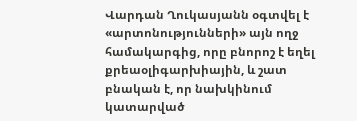Վարդան Ղուկասյանն օգտվել է «արտոնությունների» այն ողջ համակարգից, որը բնորոշ է եղել քրեաօլիգարխիային, և շատ բնական է, որ նախկինում կատարված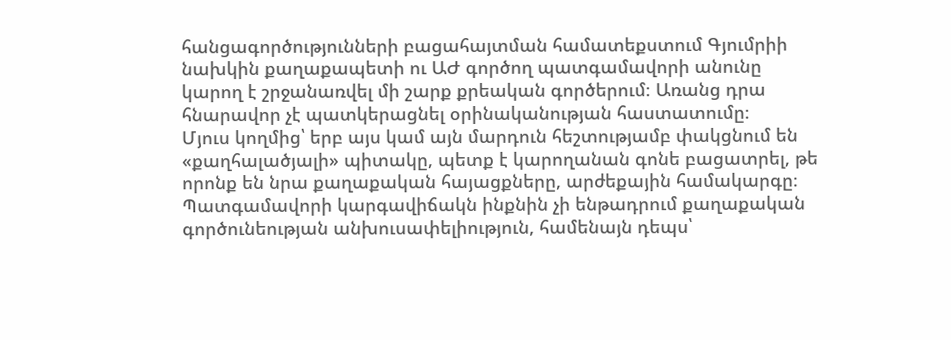հանցագործությունների բացահայտման համատեքստում Գյումրիի նախկին քաղաքապետի ու ԱԺ գործող պատգամավորի անունը կարող է շրջանառվել մի շարք քրեական գործերում։ Առանց դրա հնարավոր չէ պատկերացնել օրինականության հաստատումը։
Մյուս կողմից՝ երբ այս կամ այն մարդուն հեշտությամբ փակցնում են «քաղհալածյալի» պիտակը, պետք է կարողանան գոնե բացատրել, թե որոնք են նրա քաղաքական հայացքները, արժեքային համակարգը։ Պատգամավորի կարգավիճակն ինքնին չի ենթադրում քաղաքական գործունեության անխուսափելիություն, համենայն դեպս՝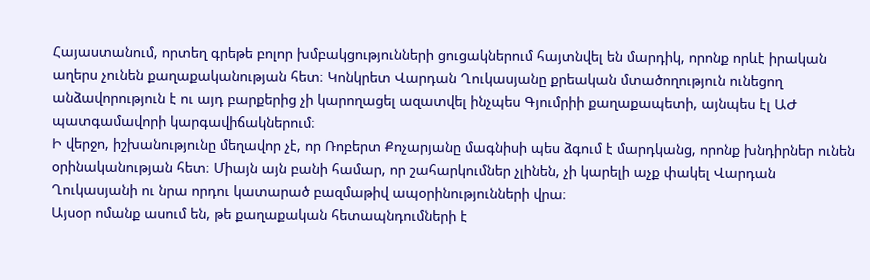Հայաստանում, որտեղ գրեթե բոլոր խմբակցությունների ցուցակներում հայտնվել են մարդիկ, որոնք որևէ իրական աղերս չունեն քաղաքականության հետ։ Կոնկրետ Վարդան Ղուկասյանը քրեական մտածողություն ունեցող անձավորություն է ու այդ բարքերից չի կարողացել ազատվել ինչպես Գյումրիի քաղաքապետի, այնպես էլ ԱԺ պատգամավորի կարգավիճակներում։
Ի վերջո, իշխանությունը մեղավոր չէ, որ Ռոբերտ Քոչարյանը մագնիսի պես ձգում է մարդկանց, որոնք խնդիրներ ունեն օրինականության հետ։ Միայն այն բանի համար, որ շահարկումներ չլինեն, չի կարելի աչք փակել Վարդան Ղուկասյանի ու նրա որդու կատարած բազմաթիվ ապօրինությունների վրա։
Այսօր ոմանք ասում են, թե քաղաքական հետապնդումների է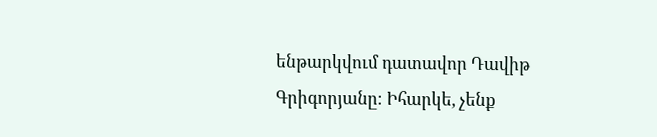ենթարկվում դատավոր Դավիթ Գրիգորյանը։ Իհարկե, չենք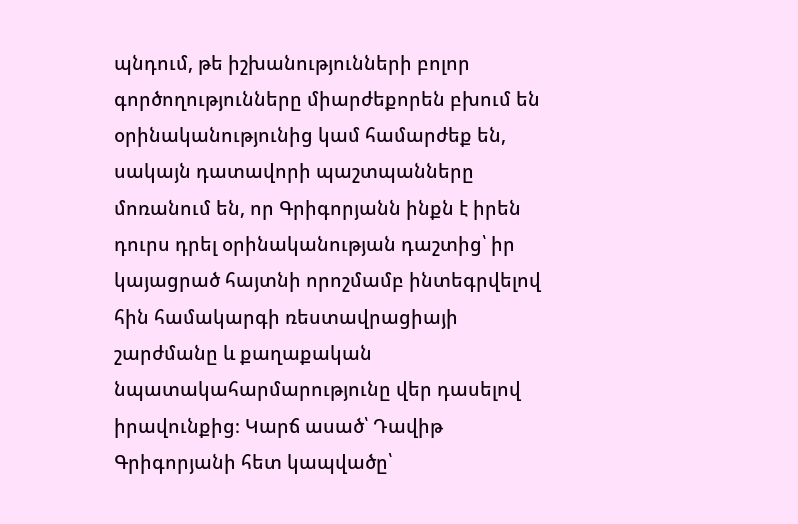պնդում, թե իշխանությունների բոլոր գործողությունները միարժեքորեն բխում են օրինականությունից կամ համարժեք են, սակայն դատավորի պաշտպանները մոռանում են, որ Գրիգորյանն ինքն է իրեն դուրս դրել օրինականության դաշտից՝ իր կայացրած հայտնի որոշմամբ ինտեգրվելով հին համակարգի ռեստավրացիայի շարժմանը և քաղաքական նպատակահարմարությունը վեր դասելով իրավունքից։ Կարճ ասած՝ Դավիթ Գրիգորյանի հետ կապվածը՝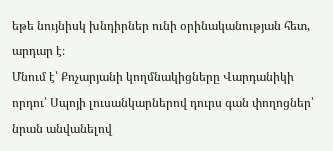եթե նույնիսկ խնդիրներ ունի օրինականության հետ, արդար է։
Մնում է՝ Քոչարյանի կողմնակիցները Վարդանիկի որդու՝ Սպոյի լուսանկարներով դուրս գան փողոցներ՝ նրան անվանելով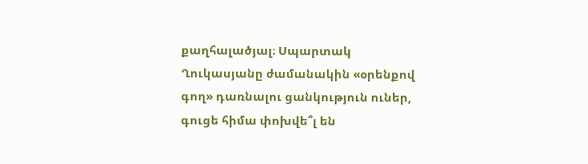քաղհալածյալ։ Սպարտակ Ղուկասյանը ժամանակին «օրենքով գող» դառնալու ցանկություն ուներ, գուցե հիմա փոխվե՞լ են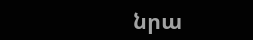նրա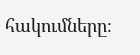հակումները։